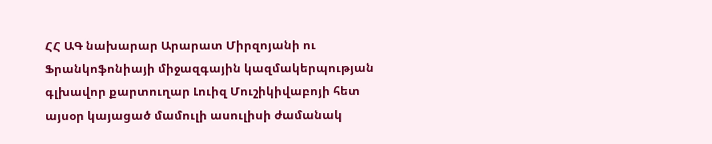ՀՀ ԱԳ նախարար Արարատ Միրզոյանի ու Ֆրանկոֆոնիայի միջազգային կազմակերպության գլխավոր քարտուղար Լուիզ Մուշիկիվաբոյի հետ այսօր կայացած մամուլի ասուլիսի ժամանակ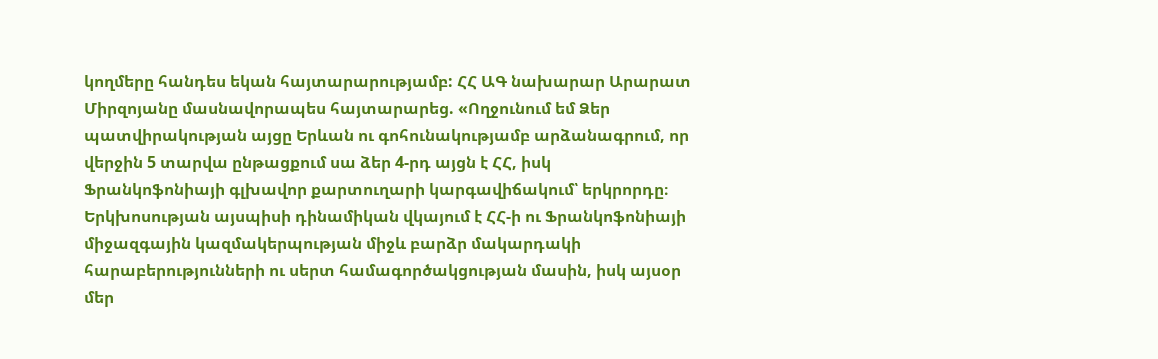կողմերը հանդես եկան հայտարարությամբ: ՀՀ ԱԳ նախարար Արարատ Միրզոյանը մասնավորապես հայտարարեց. «Ողջունում եմ Ձեր պատվիրակության այցը Երևան ու գոհունակությամբ արձանագրում, որ վերջին 5 տարվա ընթացքում սա ձեր 4-րդ այցն է ՀՀ, իսկ Ֆրանկոֆոնիայի գլխավոր քարտուղարի կարգավիճակում՝ երկրորդը։
Երկխոսության այսպիսի դինամիկան վկայում է ՀՀ-ի ու Ֆրանկոֆոնիայի միջազգային կազմակերպության միջև բարձր մակարդակի հարաբերությունների ու սերտ համագործակցության մասին, իսկ այսօր մեր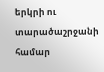երկրի ու տարածաշրջանի համար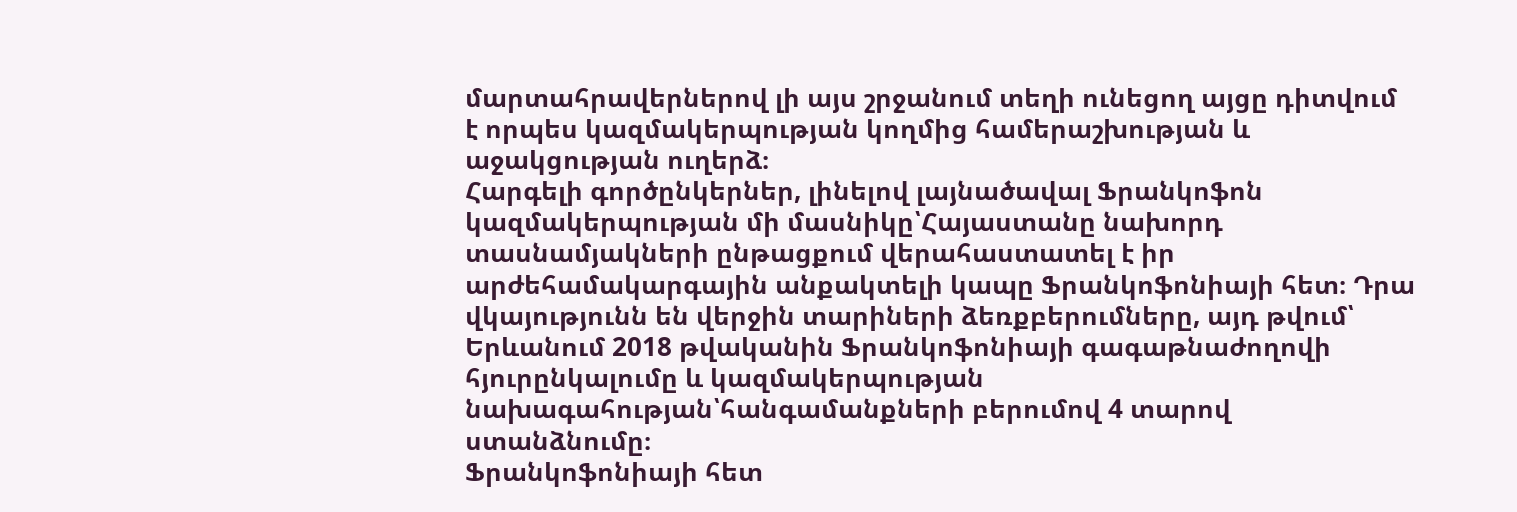մարտահրավերներով լի այս շրջանում տեղի ունեցող այցը դիտվում է որպես կազմակերպության կողմից համերաշխության և աջակցության ուղերձ։
Հարգելի գործընկերներ, լինելով լայնածավալ Ֆրանկոֆոն կազմակերպության մի մասնիկը՝Հայաստանը նախորդ տասնամյակների ընթացքում վերահաստատել է իր արժեհամակարգային անքակտելի կապը Ֆրանկոֆոնիայի հետ։ Դրա վկայությունն են վերջին տարիների ձեռքբերումները, այդ թվում՝ Երևանում 2018 թվականին Ֆրանկոֆոնիայի գագաթնաժողովի հյուրընկալումը և կազմակերպության նախագահության՝հանգամանքների բերումով 4 տարով ստանձնումը։
Ֆրանկոֆոնիայի հետ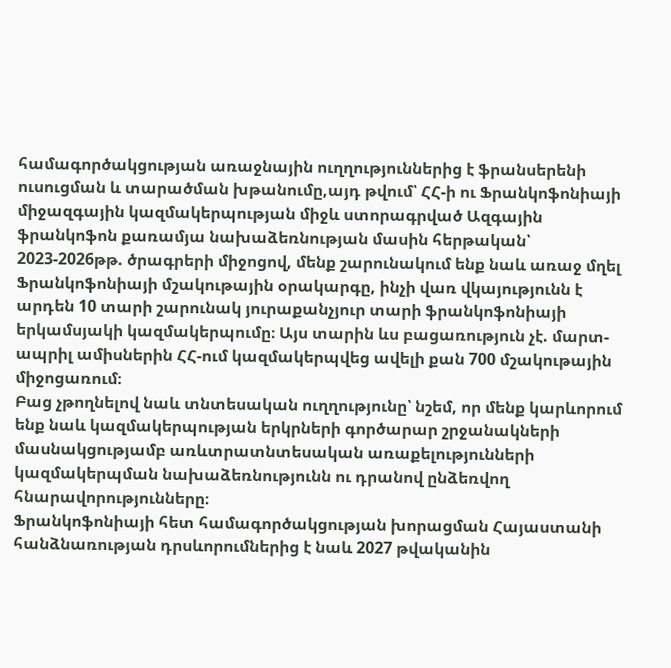համագործակցության առաջնային ուղղություններից է ֆրանսերենի ուսուցման և տարածման խթանումը,այդ թվում՝ ՀՀ-ի ու Ֆրանկոֆոնիայի միջազգային կազմակերպության միջև ստորագրված Ազգային ֆրանկոֆոն քառամյա նախաձեռնության մասին հերթական՝ 2023-2026թթ. ծրագրերի միջոցով, մենք շարունակում ենք նաև առաջ մղել Ֆրանկոֆոնիայի մշակութային օրակարգը, ինչի վառ վկայությունն է արդեն 10 տարի շարունակ յուրաքանչյուր տարի ֆրանկոֆոնիայի երկամսյակի կազմակերպումը։ Այս տարին ևս բացառություն չէ. մարտ-ապրիլ ամիսներին ՀՀ-ում կազմակերպվեց ավելի քան 700 մշակութային միջոցառում։
Բաց չթողնելով նաև տնտեսական ուղղությունը՝ նշեմ, որ մենք կարևորում ենք նաև կազմակերպության երկրների գործարար շրջանակների մասնակցությամբ առևտրատնտեսական առաքելությունների կազմակերպման նախաձեռնությունն ու դրանով ընձեռվող հնարավորությունները։
Ֆրանկոֆոնիայի հետ համագործակցության խորացման Հայաստանի հանձնառության դրսևորումներից է նաև 2027 թվականին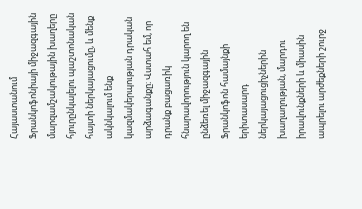Հայաստանում Ֆրանկոֆոնիայի միջազգային մարզամշակութային խաղերը հյուրընկալելու պաշտոնական հայտի ներկայացումը, և մենք ակնկալում ենք կազմակերպության դրական արձագանքը։ Վստահ եմ, որ դրանք բացառիկ հնարավորություն կարող են ընձեռել միջազգային Ֆրանկոֆոն համայնքի երիտասարդ ներկայացուցիչներին խաղաղության, մարդու իրավունքների և միասին ապրելու արժեքների շուրջ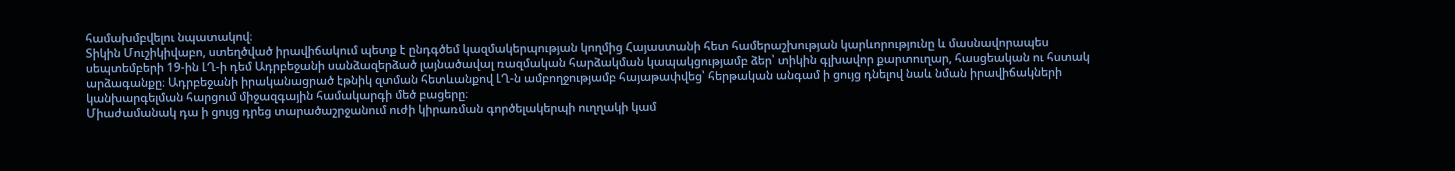համախմբվելու նպատակով։
Տիկին Մուշիկիվաբո, ստեղծված իրավիճակում պետք է ընդգծեմ կազմակերպության կողմից Հայաստանի հետ համերաշխության կարևորությունը և մասնավորապես սեպտեմբերի 19-ին ԼՂ-ի դեմ Ադրբեջանի սանձազերձած լայնածավալ ռազմական հարձակման կապակցությամբ ձեր՝ տիկին գլխավոր քարտուղար, հասցեական ու հստակ արձագանքը։ Ադրբեջանի իրականացրած էթնիկ զտման հետևանքով ԼՂ-ն ամբողջությամբ հայաթափվեց՝ հերթական անգամ ի ցույց դնելով նաև նման իրավիճակների կանխարգելման հարցում միջազգային համակարգի մեծ բացերը։
Միաժամանակ դա ի ցույց դրեց տարածաշրջանում ուժի կիրառման գործելակերպի ուղղակի կամ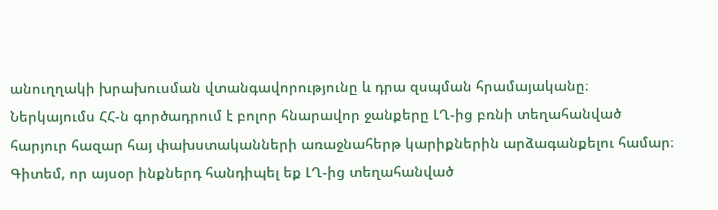անուղղակի խրախուսման վտանգավորությունը և դրա զսպման հրամայականը։ Ներկայումս ՀՀ-ն գործադրում է բոլոր հնարավոր ջանքերը ԼՂ-ից բռնի տեղահանված հարյուր հազար հայ փախստականների առաջնահերթ կարիքներին արձագանքելու համար։ Գիտեմ, որ այսօր ինքներդ հանդիպել եք ԼՂ-ից տեղահանված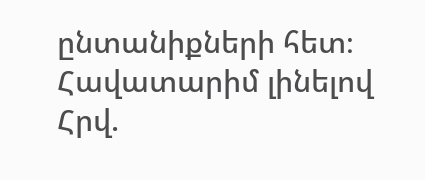ընտանիքների հետ։
Հավատարիմ լինելով Հրվ.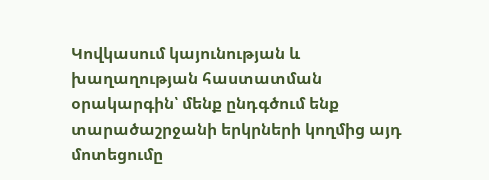Կովկասում կայունության և խաղաղության հաստատման օրակարգին՝ մենք ընդգծում ենք տարածաշրջանի երկրների կողմից այդ մոտեցումը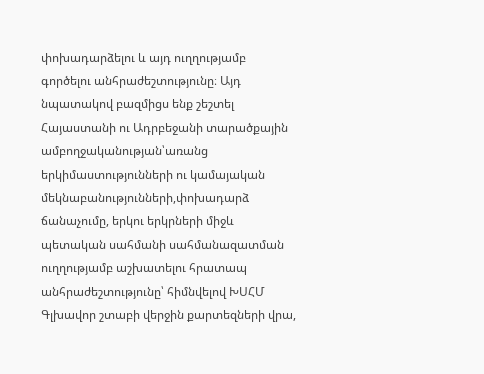փոխադարձելու և այդ ուղղությամբ գործելու անհրաժեշտությունը։ Այդ նպատակով բազմիցս ենք շեշտել Հայաստանի ու Ադրբեջանի տարածքային ամբողջականության՝առանց երկիմաստությունների ու կամայական մեկնաբանությունների,փոխադարձ ճանաչումը, երկու երկրների միջև պետական սահմանի սահմանազատման ուղղությամբ աշխատելու հրատապ անհրաժեշտությունը՝ հիմնվելով ԽՍՀՄ Գլխավոր շտաբի վերջին քարտեզների վրա,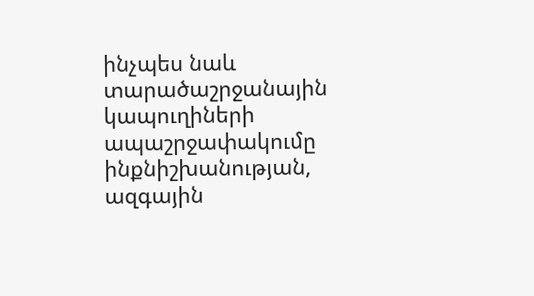ինչպես նաև տարածաշրջանային կապուղիների ապաշրջափակումը ինքնիշխանության, ազգային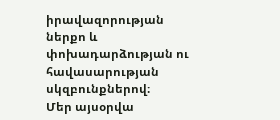իրավազորության ներքո և փոխադարձության ու հավասարության սկզբունքներով։
Մեր այսօրվա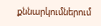քննարկումներում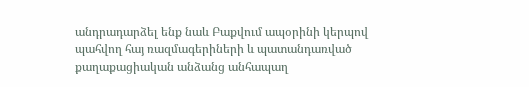անդրադարձել ենք նաև Բաքվում ապօրինի կերպով պահվող հայ ռազմագերիների և պատանդառված քաղաքացիական անձանց անհապաղ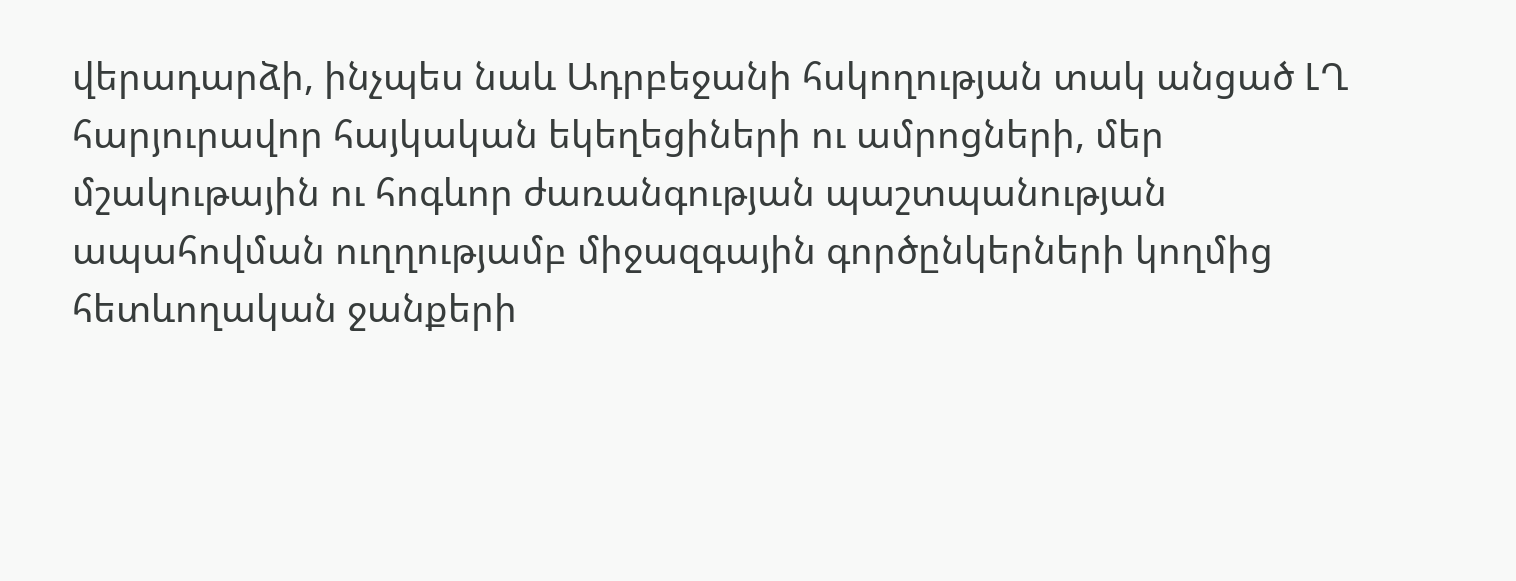վերադարձի, ինչպես նաև Ադրբեջանի հսկողության տակ անցած ԼՂ
հարյուրավոր հայկական եկեղեցիների ու ամրոցների, մեր մշակութային ու հոգևոր ժառանգության պաշտպանության ապահովման ուղղությամբ միջազգային գործընկերների կողմից հետևողական ջանքերի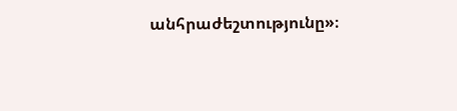անհրաժեշտությունը»։